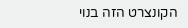הקונצרט הזה בנוי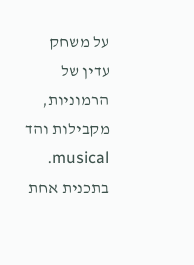על משחק עדין של הרמוניות, מקבילות והד musical. בתכנית אחת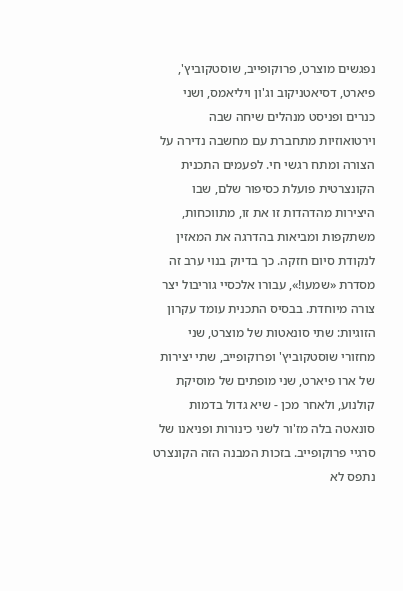נפגשים מוצרט, פרוקופייב, שוסטקוביץ', פיארט, דסיאטניקוב וג'ון ויליאמס, ושני כנרים ופניסט מנהלים שיחה שבה וירטואוזיות מתחברת עם מחשבה נדירה על הצורה ומתח רגשי חי. לפעמים התכנית הקונצרטית פועלת כסיפור שלם, שבו היצירות מהדהדות זו את זו, מתווכחות, משתקפות ומביאות בהדרגה את המאזין לנקודת סיום חזקה. כך בדיוק בנוי ערב זה מסדרת «שמעו!», עבורו אלכסיי גוריבול יצר צורה מיוחדת. בבסיס התכנית עומד עקרון הזוגיות: שתי סונאטות של מוצרט, שני מחזורי שוסטקוביץ' ופרוקופייב, שתי יצירות של ארו פיארט, שני מופתים של מוסיקת קולנוע, ולאחר מכן - שיא גדול בדמות סונאטה בלה מז'ור לשני כינורות ופניאנו של סרגיי פרוקופייב. בזכות המבנה הזה הקונצרט נתפס לא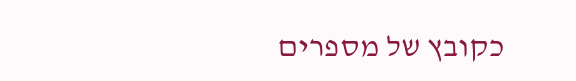כקובץ של מספרים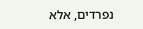נפרדים, אלא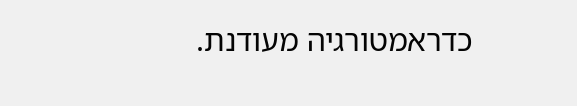כדראמטורגיה מעודנת.